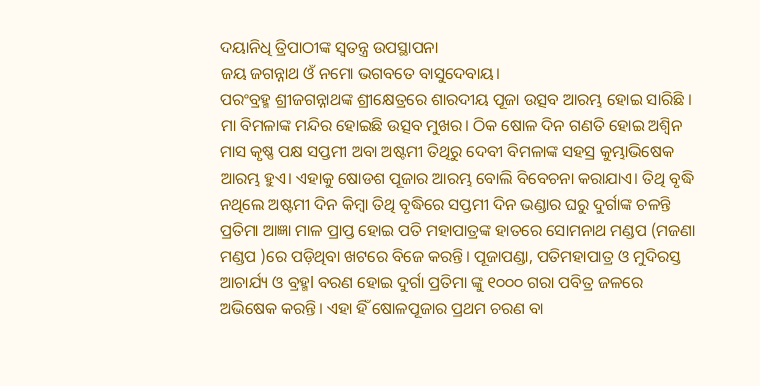ଦୟାନିଧି ତ୍ରିପାଠୀଙ୍କ ସ୍ଵତନ୍ତ୍ର ଉପସ୍ଥାପନା
ଜୟ ଜଗନ୍ନାଥ ଓଁ ନମୋ ଭଗବତେ ବାସୁଦେବାୟ।
ପରଂବ୍ରହ୍ମ ଶ୍ରୀଜଗନ୍ନାଥଙ୍କ ଶ୍ରୀକ୍ଷେତ୍ରରେ ଶାରଦୀୟ ପୂଜା ଉତ୍ସବ ଆରମ୍ଭ ହୋଇ ସାରିଛି । ମା ବିମଳାଙ୍କ ମନ୍ଦିର ହୋଇଛି ଉତ୍ସବ ମୁଖର। ଠିକ ଷୋଳ ଦିନ ଗଣତି ହୋଇ ଅଶ୍ୱିନ ମାସ କୃଷ୍ଣ ପକ୍ଷ ସପ୍ତମୀ ଅବା ଅଷ୍ଟମୀ ତିଥିରୁ ଦେବୀ ବିମଳାଙ୍କ ସହସ୍ର କୁମ୍ଭାଭିଷେକ ଆରମ୍ଭ ହୁଏ। ଏହାକୁ ଷୋଡଶ ପୂଜାର ଆରମ୍ଭ ବୋଲି ବିବେଚନା କରାଯାଏ। ତିଥି ବୃଦ୍ଧି ନଥିଲେ ଅଷ୍ଟମୀ ଦିନ କିମ୍ବା ତିଥି ବୃଦ୍ଧିରେ ସପ୍ତମୀ ଦିନ ଭଣ୍ଡାର ଘରୁ ଦୁର୍ଗାଙ୍କ ଚଳନ୍ତି ପ୍ରତିମା ଆଜ୍ଞା ମାଳ ପ୍ରାପ୍ତ ହୋଇ ପତି ମହାପାତ୍ରଙ୍କ ହାତରେ ସୋମନାଥ ମଣ୍ଡପ (ମଜଣା ମଣ୍ଡପ )ରେ ପଡ଼ିଥିବା ଖଟରେ ବିଜେ କରନ୍ତି। ପୂଜାପଣ୍ଡା, ପତିମହାପାତ୍ର ଓ ମୁଦିରସ୍ତ ଆଚାର୍ଯ୍ୟ ଓ ବ୍ରହ୍ମl ବରଣ ହୋଇ ଦୁର୍ଗା ପ୍ରତିମା ଙ୍କୁ ୧୦୦୦ ଗରା ପବିତ୍ର ଜଳରେ ଅଭିଷେକ କରନ୍ତି। ଏହା ହିଁ ଷୋଳପୂଜାର ପ୍ରଥମ ଚରଣ ବା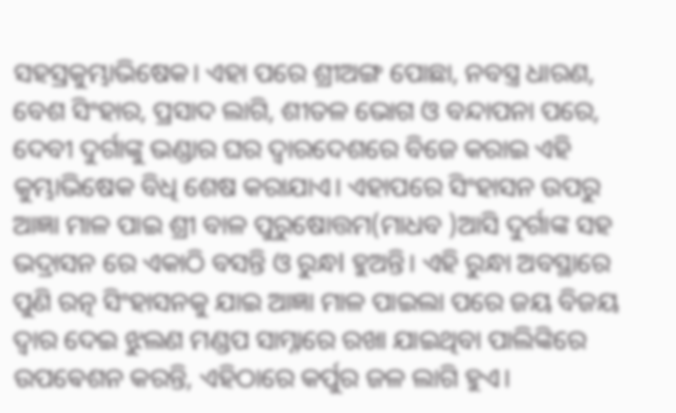ସହସ୍ରକୁମ୍ଭାଭିଷେକ। ଏହା ପରେ ଶ୍ରୀଅଙ୍ଗ ପୋଛା, ନବସ୍ତ୍ର ଧାରଣ, ବେଶ ସିଂହାର, ପ୍ରସାଦ ଲାଗି, ଶୀତଳ ଭୋଗ ଓ ବନ୍ଦାପନା ପରେ, ଦେବୀ ଦୁର୍ଗାଙ୍କୁ ଭଣ୍ଡାର ଘର ଦ୍ୱାରଦେଶରେ ବିଜେ କରାଇ ଏହି କୁମ୍ଭାଭିଷେକ ବିଧି ଶେଷ କରାଯାଏ। ଏହାପରେ ସିଂହାସନ ଉପରୁ ଆଜ୍ଞା ମାଳ ପାଇ ଶ୍ରୀ ବାଳ ପୁରୁଷୋତ୍ତମ(ମାଧବ )ଆସି ଦୁର୍ଗାଙ୍କ ସହ ଭଦ୍ରାସନ ରେ ଏକାଠି ବସନ୍ତି ଓ ରୁନ୍ଧl ହୁଅନ୍ତି। ଏହି ରୁନ୍ଧା ଅବସ୍ଥାରେ ପୁଣି ରତ୍ନ ସିଂହାସନକୁ ଯାଇ ଆଜ୍ଞା ମାଳ ପାଇଲା ପରେ ଜୟ ବିଜୟ ଦ୍ୱାର ଦେଇ ଝୁଲଣ ମଣ୍ଡପ ସାମ୍ନାରେ ରଖା ଯାଇଥିବା ପାଲିଙ୍କିରେ ଉପଵେଶନ କରନ୍ତି, ଏହିଠାରେ କର୍ପୁର ଜଳ ଲାଗି ହୁଏ।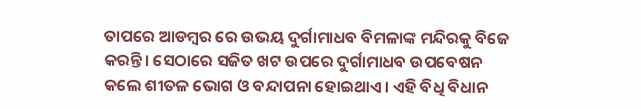ତାପରେ ଆଡମ୍ବର ରେ ଉଭୟ ଦୁର୍ଗାମାଧବ ବିମଳାଙ୍କ ମନ୍ଦିରକୁ ବିଜେ କରନ୍ତି। ସେଠାରେ ସଜିତ ଖଟ ଉପରେ ଦୁର୍ଗାମାଧବ ଉପବେଷନ କଲେ ଶୀତଳ ଭୋଗ ଓ ବନ୍ଦାପନା ହୋଇଥାଏ। ଏହି ବିଧି ବିଧାନ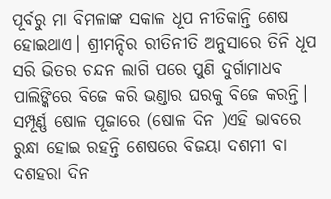ପୂର୍ବରୁ ମା ବିମଳାଙ୍କ ସକାଳ ଧୂପ ନୀତିକାନ୍ତି ଶେଷ ହୋଇଥାଏ। ଶ୍ରୀମନ୍ଦିର ରୀତିନୀତି ଅନୁସାରେ ତିନି ଧୂପ ସରି ଭିତର ଚନ୍ଦନ ଲାଗି ପରେ ପୁଣି ଦୁର୍ଗାମାଧବ ପାଲିଙ୍କିରେ ବିଜେ କରି ଭଣ୍ଡାର ଘରକୁ ବିଜେ କରନ୍ତି। ସମ୍ପୂର୍ଣ୍ଣ ଷୋଳ ପୂଜାରେ (ଷୋଳ ଦିନ )ଏହି ଭାବରେ ରୁନ୍ଧା ହୋଇ ରହନ୍ତି ଶେଷରେ ବିଜୟା ଦଶମୀ ବା ଦଶହରା ଦିନ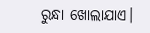ରୁନ୍ଧା ଖୋଲାଯାଏ।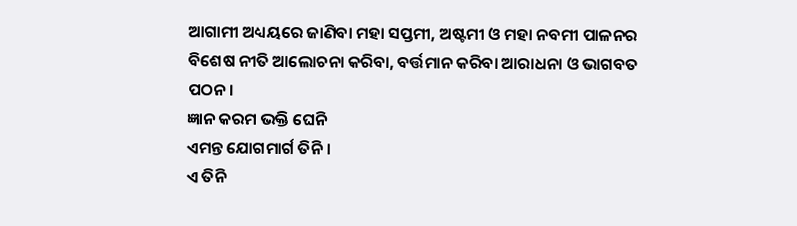ଆଗାମୀ ଅଧ୍ୟୟରେ ଜାଣିବା ମହା ସପ୍ତମୀ, ଅଷ୍ଟମୀ ଓ ମହା ନବମୀ ପାଳନର ବିଶେଷ ନୀତି ଆଲୋଚନା କରିବା, ବର୍ତ୍ତମାନ କରିବା ଆରାଧନା ଓ ଭାଗବତ ପଠନ।
ଜ୍ଞାନ କରମ ଭକ୍ତି ଘେନି
ଏମନ୍ତ ଯୋଗମାର୍ଗ ତିନି ।
ଏ ତିନି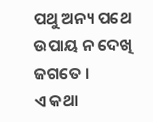ପଥୁ ଅନ୍ୟ ପଥେ
ଉପାୟ ନ ଦେଖି ଜଗତେ ।
ଏ କଥା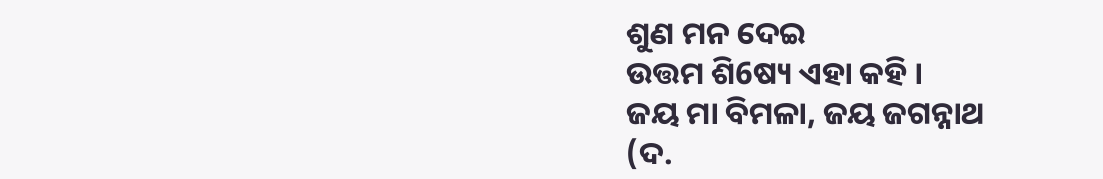ଶୁଣ ମନ ଦେଇ
ଉତ୍ତମ ଶି6ଷ୍ୟ ଏହା କହି ।
ଜୟ ମା ବିମଳା, ଜୟ ଜଗନ୍ନାଥ
(ଦ.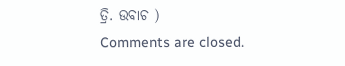ତ୍ରି. ଉବାଚ )
Comments are closed.